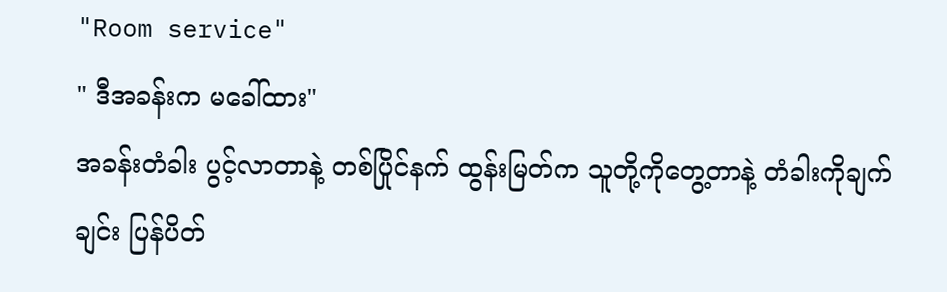"Room service"
" ဒီအခန်းက မခေါ်ထား"
အခန်းတံခါး ပွင့်လာတာနဲ့ တစ်ပြိုင်နက် ထွန်းမြတ်က သူတို့ကိုတွေ့တာနဲ့ တံခါးကိုချက်ချင်း ပြန်ပိတ်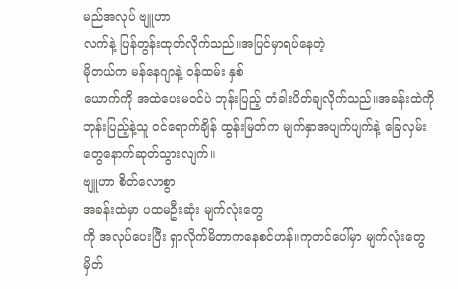မည်အလုပ် ဗျူဟာ
လက်နဲ့ ပြန်တွန်းထုတ်လိုက်သည်။အပြင်မှာရပ်နေတဲ့
မိုတယ်က မန်နေဂျာနဲ့ ဝန်ထမ်း နှစ်
ယောက်ကို အထဲပေးမဝင်ပဲ ဘုန်းပြည့် တံခါးပိတ်ချလိုက်သည်။အခန်းထဲကိုဘုန်းပြည့်နဲ့သူ ဝင်ရောက်ချိန် ထွန်းမြတ်က မျက်နှာအပျက်ပျက်နဲ့ ခြေလှမ်းတွေနောက်ဆုတ်သွားလျက်။
ဗျူဟာ စိတ်လောစွာ
အခန်းထဲမှာ ပထမဦးဆုံး မျက်လုံးတွေ
ကို အလုပ်ပေးပြီး ရှာလိုက်မိတာကနေစင်ဟန်။ကုတင်ပေါ်မှာ မျက်လုံးတွေမှိတ်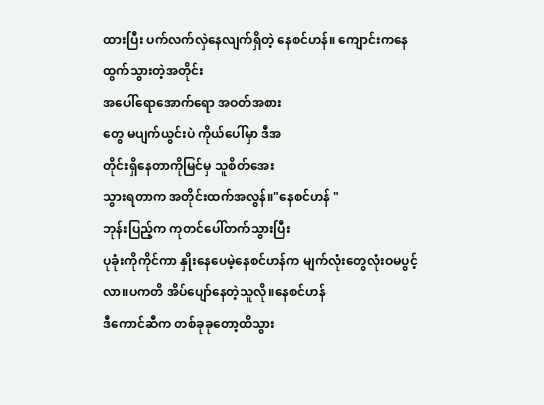ထားပြီး ပက်လက်လှဲနေလျက်ရှိတဲ့ နေစင်ဟန်။ ကျောင်းကနေထွက်သွားတဲ့အတိုင်း
အပေါ်ရောအောက်ရော အဝတ်အစား
တွေ မပျက်ယွင်းပဲ ကိုယ်ပေါ်မှာ ဒီအ
တိုင်းရှိနေတာကိုမြင်မှ သူစိတ်အေး
သွားရတာက အတိုင်းထက်အလွန်။"နေစင်ဟန် "
ဘုန်းပြည့်က ကုတင်ပေါ်တက်သွားပြီး
ပုခုံးကိုကိုင်ကာ နှိုးနေပေမဲ့နေစင်ဟန်က မျက်လုံးတွေလုံးဝမပွင့်လာ။ပကတိ အိပ်ပျော်နေတဲ့သူလို။နေစင်ဟန်
ဒီကောင်ဆီက တစ်ခုခုတော့ထိသွား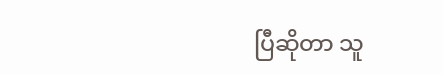ပြီဆိုတာ သူ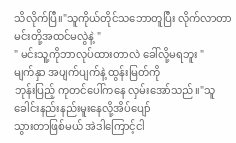သိလိုက်ပြီ။"သူကိုယ်တိုင်သဘောတူပြီး လိုက်လာတာ မင်းတို့အထင်မလွဲနဲ့ "
" မင်းသူ့ကိုဘာလုပ်ထားတာလဲ ခေါ်လို့မရဘူး "
မျက်နှာ အပျက်ပျက်နဲ့ ထွန်းမြတ်ကို
ဘုန်းပြည့် ကုတင်ပေါ်ကနေ လှမ်းအော်သည်။"သူ ခေါင်းနည်းနည်းမူးနေလို့အိပ်ပျော်
သွားတာဖြစ်မယ် အဲဒါကြောင့်ငါ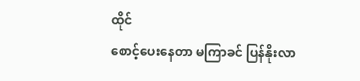ထိုင်
စောင့်ပေးနေတာ မကြာခင် ပြန်နိုးလာ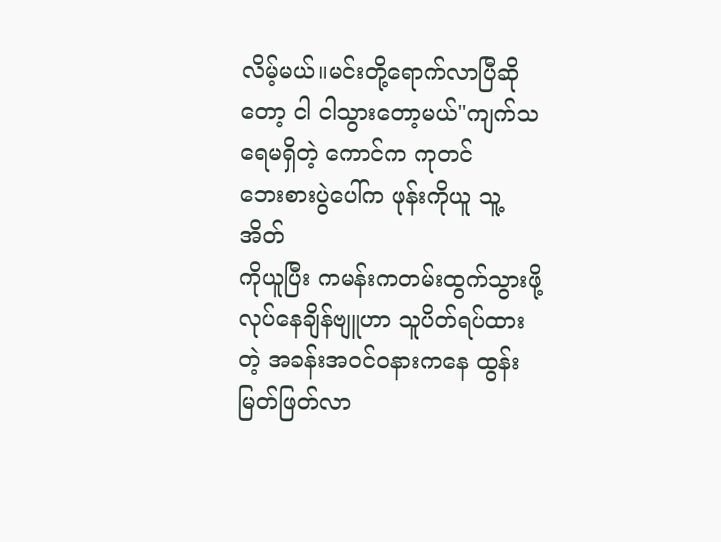လိမ့်မယ်။မင်းတို့ရောက်လာပြီဆို
တော့ ငါ ငါသွားတော့မယ်"ကျက်သရေမရှိတဲ့ ကောင်က ကုတင်
ဘေးစားပွဲပေါ်က ဖုန်းကိုယူ သူ့အိတ်
ကိုယူပြီး ကမန်းကတမ်းထွက်သွားဖို့
လုပ်နေချိန်ဗျူဟာ သူပိတ်ရပ်ထားတဲ့ အခန်းအဝင်ဝနားကနေ ထွန်းမြတ်ဖြတ်လာ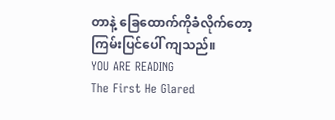တာနဲ့ ခြေထောက်ကိုခံလိုက်တော့
ကြမ်းပြင်ပေါ် ကျသည်။
YOU ARE READING
The First He Glared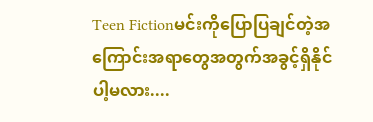Teen Fictionမင်းကိုပြောပြချင်တဲ့အကြောင်းအရာတွေအတွက်အခွင့်ရှိနိုင်ပါ့မလား....